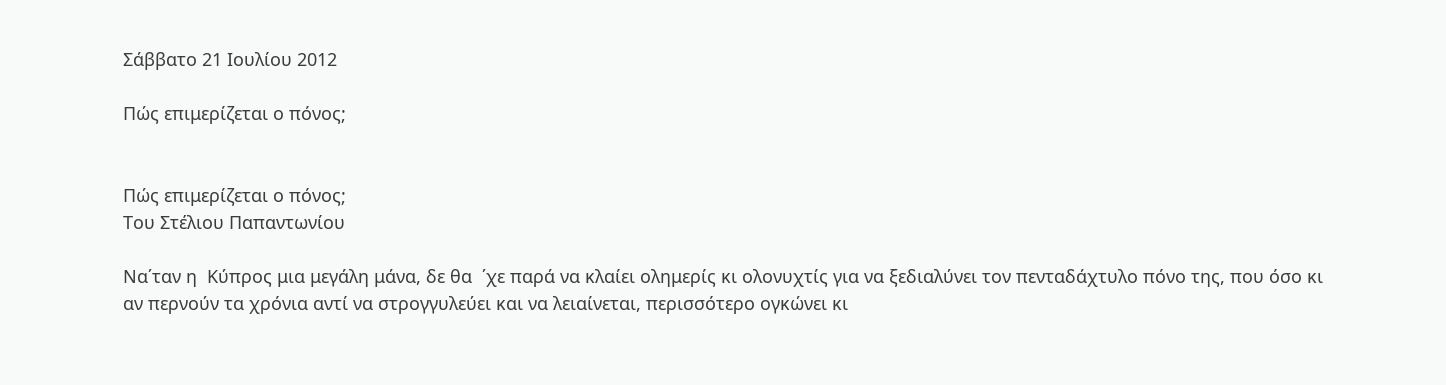Σάββατο 21 Ιουλίου 2012

Πώς επιμερίζεται ο πόνος;


Πώς επιμερίζεται ο πόνος;
Του Στέλιου Παπαντωνίου

Να΄ταν η  Κύπρος μια μεγάλη μάνα, δε θα  ΄χε παρά να κλαίει ολημερίς κι ολονυχτίς για να ξεδιαλύνει τον πενταδάχτυλο πόνο της, που όσο κι αν περνούν τα χρόνια αντί να στρογγυλεύει και να λειαίνεται, περισσότερο ογκώνει κι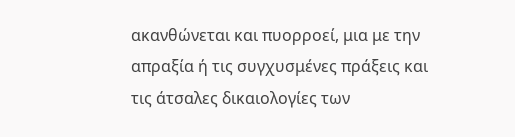ακανθώνεται και πυορροεί, μια με την απραξία ή τις συγχυσμένες πράξεις και τις άτσαλες δικαιολογίες των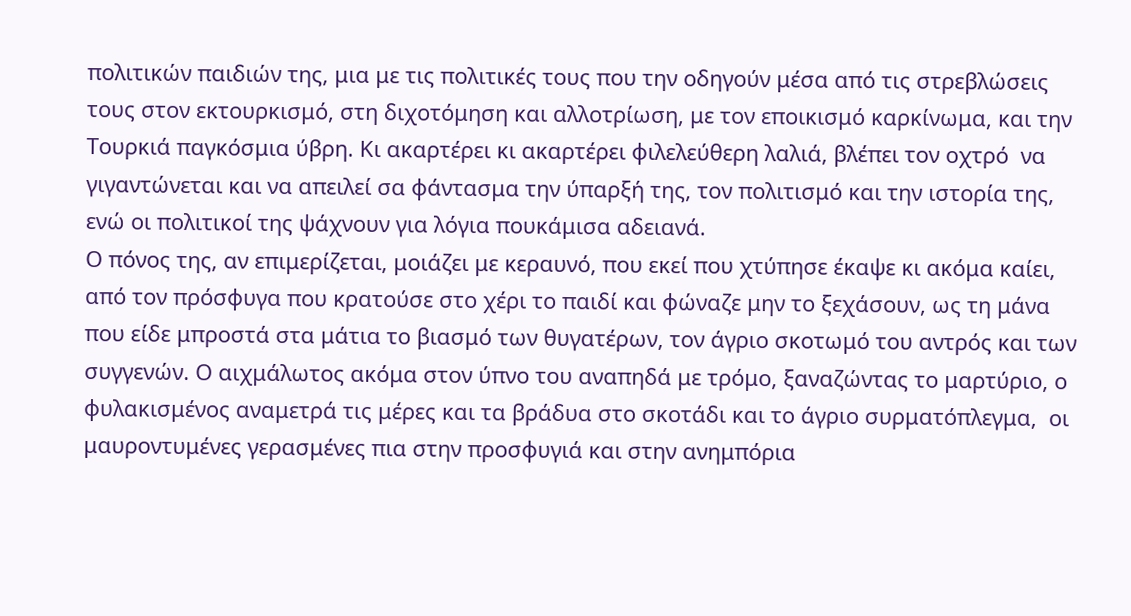πολιτικών παιδιών της, μια με τις πολιτικές τους που την οδηγούν μέσα από τις στρεβλώσεις τους στον εκτουρκισμό, στη διχοτόμηση και αλλοτρίωση, με τον εποικισμό καρκίνωμα, και την Τουρκιά παγκόσμια ύβρη. Κι ακαρτέρει κι ακαρτέρει φιλελεύθερη λαλιά, βλέπει τον οχτρό  να γιγαντώνεται και να απειλεί σα φάντασμα την ύπαρξή της, τον πολιτισμό και την ιστορία της, ενώ οι πολιτικοί της ψάχνουν για λόγια πουκάμισα αδειανά.
Ο πόνος της, αν επιμερίζεται, μοιάζει με κεραυνό, που εκεί που χτύπησε έκαψε κι ακόμα καίει, από τον πρόσφυγα που κρατούσε στο χέρι το παιδί και φώναζε μην το ξεχάσουν, ως τη μάνα που είδε μπροστά στα μάτια το βιασμό των θυγατέρων, τον άγριο σκοτωμό του αντρός και των συγγενών. Ο αιχμάλωτος ακόμα στον ύπνο του αναπηδά με τρόμο, ξαναζώντας το μαρτύριο, ο φυλακισμένος αναμετρά τις μέρες και τα βράδυα στο σκοτάδι και το άγριο συρματόπλεγμα,  οι μαυροντυμένες γερασμένες πια στην προσφυγιά και στην ανημπόρια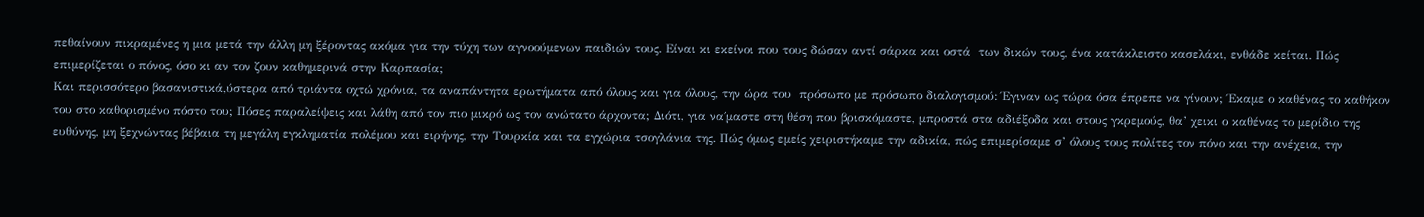πεθαίνουν πικραμένες η μια μετά την άλλη μη ξέροντας ακόμα για την τύχη των αγνοούμενων παιδιών τους. Είναι κι εκείνοι που τους δώσαν αντί σάρκα και οστά  των δικών τους, ένα κατάκλειστο κασελάκι, ενθάδε κείται. Πώς επιμερίζεται ο πόνος, όσο κι αν τον ζουν καθημερινά στην Καρπασία;
Και περισσότερο βασανιστικά,ύστερα από τριάντα οχτώ χρόνια, τα αναπάντητα ερωτήματα από όλους και για όλους, την ώρα του  πρόσωπο με πρόσωπο διαλογισμού: Έγιναν ως τώρα όσα έπρεπε να γίνουν; Έκαμε ο καθένας το καθήκον του στο καθορισμένο πόστο του; Πόσες παραλείψεις και λάθη από τον πιο μικρό ως τον ανώτατο άρχοντα; Διότι, για να΄μαστε στη θέση που βρισκόμαστε, μπροστά στα αδιέξοδα και στους γκρεμούς, θα’ χεικι ο καθένας το μερίδιο της ευθύνης, μη ξεχνώντας βέβαια τη μεγάλη εγκληματία πολέμου και ειρήνης, την Τουρκία και τα εγχώρια τσογλάνια της. Πώς όμως εμείς χειριστήκαμε την αδικία, πώς επιμερίσαμε σ’ όλους τους πολίτες τον πόνο και την ανέχεια, την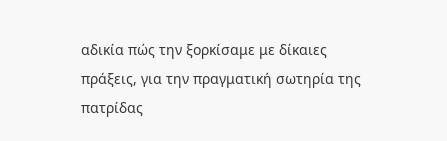αδικία πώς την ξορκίσαμε με δίκαιες πράξεις, για την πραγματική σωτηρία της πατρίδας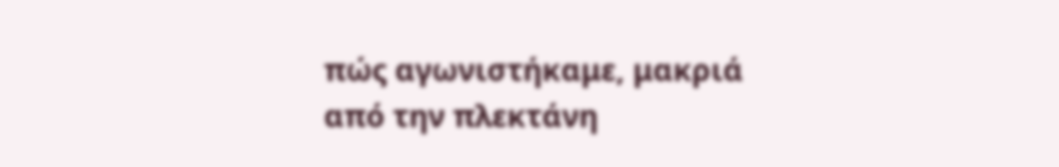πώς αγωνιστήκαμε, μακριά από την πλεκτάνη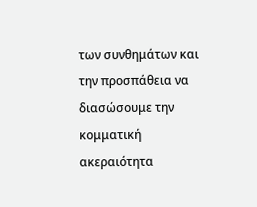των συνθημάτων και την προσπάθεια να διασώσουμε την κομματική ακεραιότητα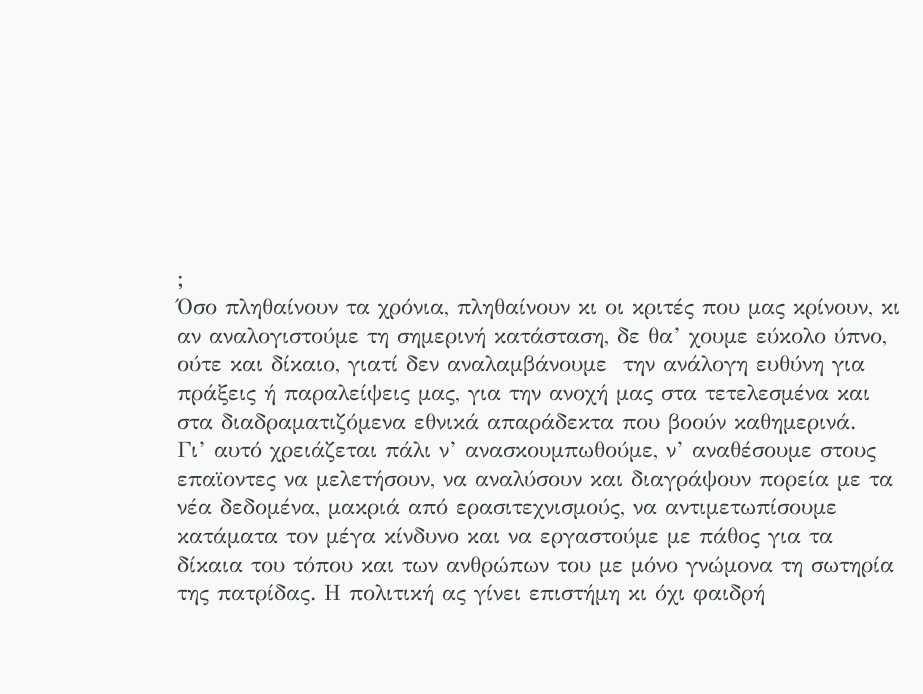;
Όσο πληθαίνουν τα χρόνια, πληθαίνουν κι οι κριτές που μας κρίνουν, κι αν αναλογιστούμε τη σημερινή κατάσταση, δε θα’ χουμε εύκολο ύπνο, ούτε και δίκαιο, γιατί δεν αναλαμβάνουμε  την ανάλογη ευθύνη για πράξεις ή παραλείψεις μας, για την ανοχή μας στα τετελεσμένα και στα διαδραματιζόμενα εθνικά απαράδεκτα που βοούν καθημερινά.
Γι’ αυτό χρειάζεται πάλι ν’ ανασκουμπωθούμε, ν’ αναθέσουμε στους επαϊοντες να μελετήσουν, να αναλύσουν και διαγράψουν πορεία με τα νέα δεδομένα, μακριά από ερασιτεχνισμούς, να αντιμετωπίσουμε  κατάματα τον μέγα κίνδυνο και να εργαστούμε με πάθος για τα δίκαια του τόπου και των ανθρώπων του με μόνο γνώμονα τη σωτηρία της πατρίδας. Η πολιτική ας γίνει επιστήμη κι όχι φαιδρή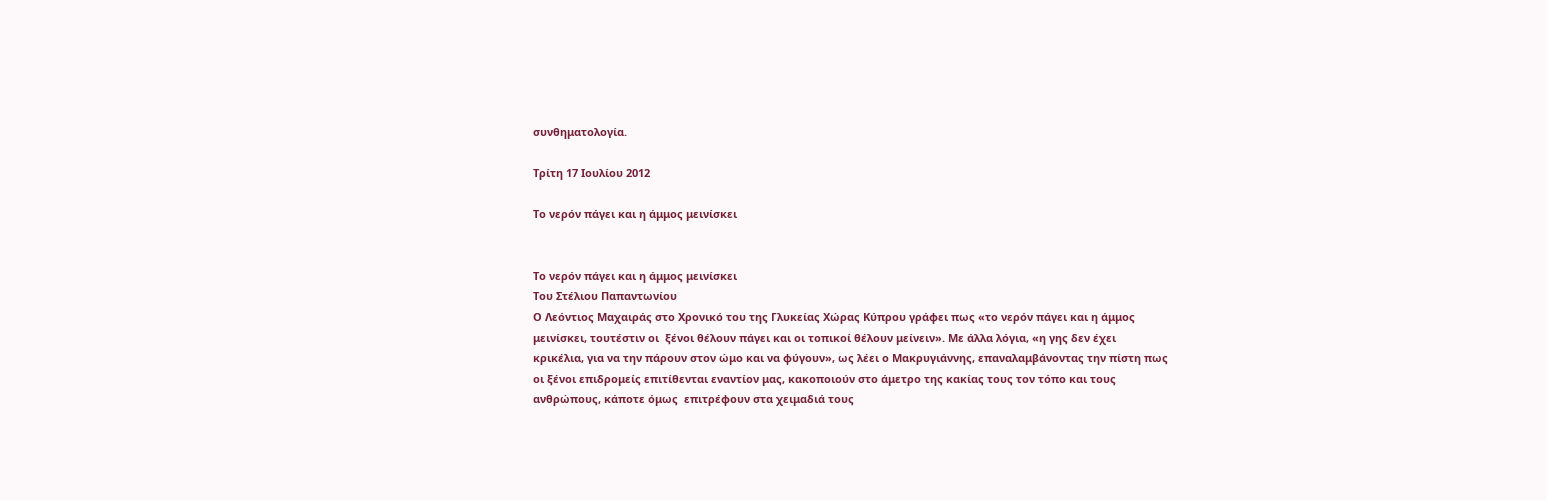συνθηματολογία.

Τρίτη 17 Ιουλίου 2012

Το νερόν πάγει και η άμμος μεινίσκει


Το νερόν πάγει και η άμμος μεινίσκει
Του Στέλιου Παπαντωνίου
Ο Λεόντιος Μαχαιράς στο Χρονικό του της Γλυκείας Χώρας Κύπρου γράφει πως «το νερόν πάγει και η άμμος μεινίσκει, τουτέστιν οι  ξένοι θέλουν πάγει και οι τοπικοί θέλουν μείνειν». Με άλλα λόγια, «η γης δεν έχει κρικέλια, για να την πάρουν στον ώμο και να φύγουν», ως λέει ο Μακρυγιάννης, επαναλαμβάνοντας την πίστη πως  οι ξένοι επιδρομείς επιτίθενται εναντίον μας, κακοποιούν στο άμετρο της κακίας τους τον τόπο και τους ανθρώπους, κάποτε όμως  επιτρέφουν στα χειμαδιά τους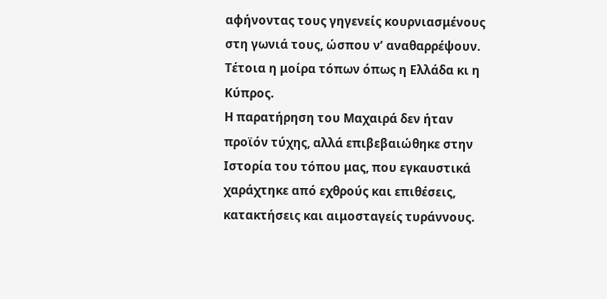αφήνοντας τους γηγενείς κουρνιασμένους στη γωνιά τους, ώσπου ν’ αναθαρρέψουν. Τέτοια η μοίρα τόπων όπως η Ελλάδα κι η Κύπρος.
Η παρατήρηση του Μαχαιρά δεν ήταν προϊόν τύχης, αλλά επιβεβαιώθηκε στην Ιστορία του τόπου μας, που εγκαυστικά χαράχτηκε από εχθρούς και επιθέσεις, κατακτήσεις και αιμοσταγείς τυράννους.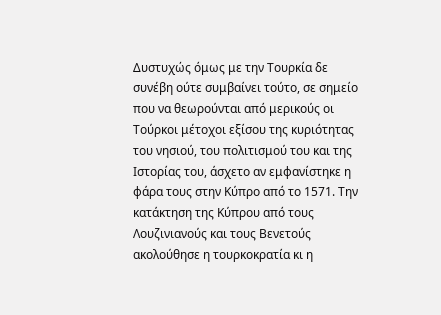Δυστυχώς όμως με την Τουρκία δε συνέβη ούτε συμβαίνει τούτο, σε σημείο που να θεωρούνται από μερικούς οι Τούρκοι μέτοχοι εξίσου της κυριότητας του νησιού, του πολιτισμού του και της Ιστορίας του, άσχετο αν εμφανίστηκε η  φάρα τους στην Κύπρο από το 1571. Την κατάκτηση της Κύπρου από τους Λουζινιανούς και τους Βενετούς ακολούθησε η τουρκοκρατία κι η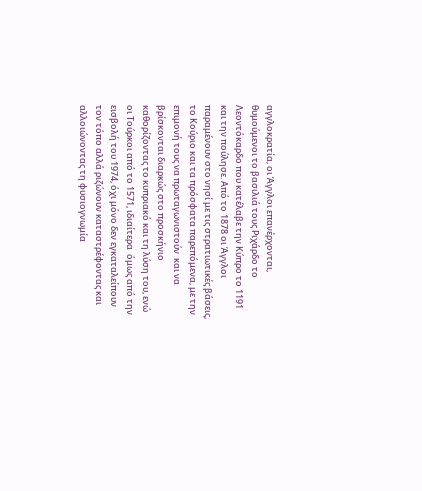αγγλοκρατία, οι Άγγλοι επανέρχονται, θυμούμενοι το βασιλιά τους Ριχάρδο το Λεοντόκαρδο που κατέλαβε την Κύπρο το 1191 και την πούλησε. Από το 1878 οι Άγγλοι παραμένουν στο νησί με τις στρατιωτικές βάσεις, το Κούριο και τα πρόσφατα παρεπόμενα, με την επιμονή τους να πρωταγωνιστούν  και να βρίσκονται διαρκώς στο προσκήνιο καθορίζοντας το κυπριακό και τη λύση του, ενώ οι Τούρκοι από το 1571, ιδιαίτερα  όμως από την εισβολή του 1974, όχι μόνο δεν εγκαταλείπουν τον τόπο αλλά ριζώνουν καταστρέφοντας και αλλοιώνοντας τη φυσιογνωμία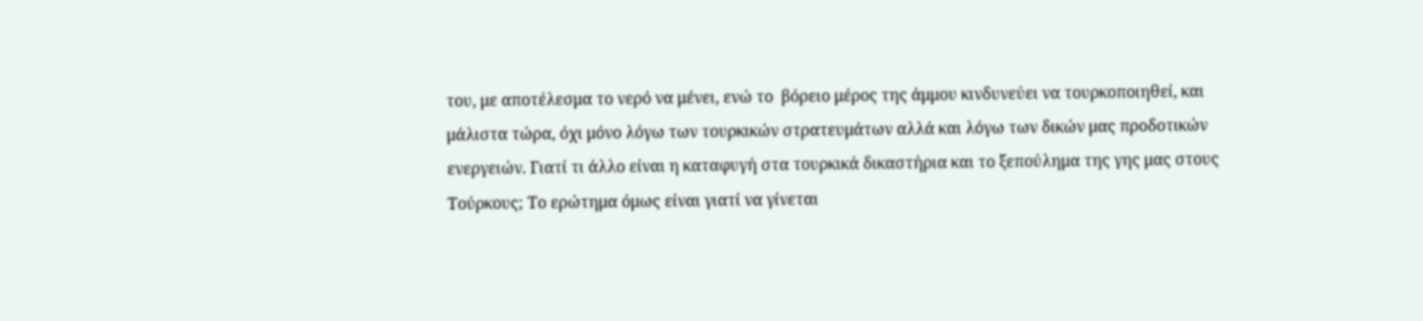του, με αποτέλεσμα το νερό να μένει, ενώ το  βόρειο μέρος της άμμου κινδυνεύει να τουρκοποιηθεί, και μάλιστα τώρα, όχι μόνο λόγω των τουρκικών στρατευμάτων αλλά και λόγω των δικών μας προδοτικών ενεργειών. Γιατί τι άλλο είναι η καταφυγή στα τουρκικά δικαστήρια και το ξεπούλημα της γης μας στους Τούρκους; Το ερώτημα όμως είναι γιατί να γίνεται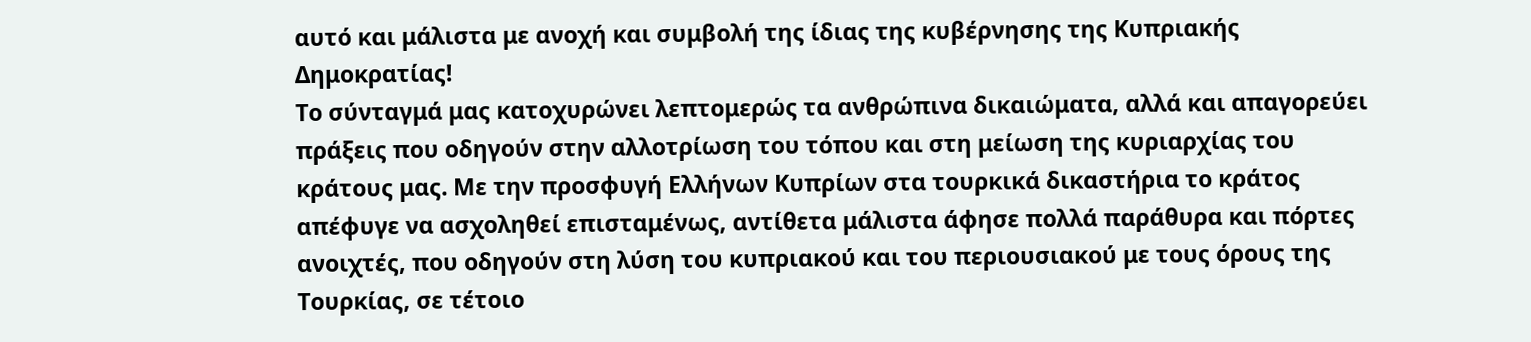αυτό και μάλιστα με ανοχή και συμβολή της ίδιας της κυβέρνησης της Κυπριακής Δημοκρατίας!
Το σύνταγμά μας κατοχυρώνει λεπτομερώς τα ανθρώπινα δικαιώματα, αλλά και απαγορεύει πράξεις που οδηγούν στην αλλοτρίωση του τόπου και στη μείωση της κυριαρχίας του κράτους μας. Με την προσφυγή Ελλήνων Κυπρίων στα τουρκικά δικαστήρια το κράτος απέφυγε να ασχοληθεί επισταμένως, αντίθετα μάλιστα άφησε πολλά παράθυρα και πόρτες ανοιχτές, που οδηγούν στη λύση του κυπριακού και του περιουσιακού με τους όρους της Τουρκίας, σε τέτοιο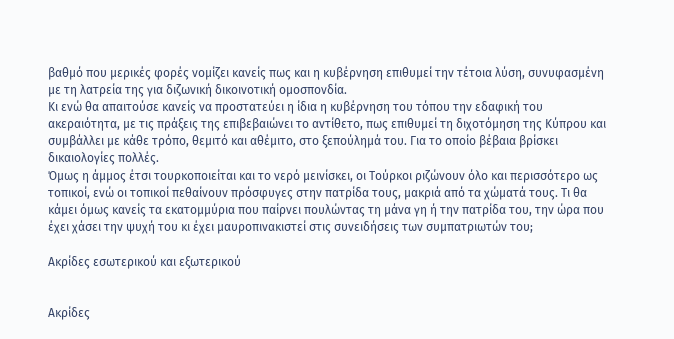βαθμό που μερικές φορές νομίζει κανείς πως και η κυβέρνηση επιθυμεί την τέτοια λύση, συνυφασμένη με τη λατρεία της για διζωνική δικοινοτική ομοσπονδία.
Κι ενώ θα απαιτούσε κανείς να προστατεύει η ίδια η κυβέρνηση του τόπου την εδαφική του ακεραιότητα, με τις πράξεις της επιβεβαιώνει το αντίθετο, πως επιθυμεί τη διχοτόμηση της Κύπρου και συμβάλλει με κάθε τρόπο, θεμιτό και αθέμιτο, στο ξεπούλημά του. Για το οποίο βέβαια βρίσκει δικαιολογίες πολλές.
Όμως η άμμος έτσι τουρκοποιείται και το νερό μεινίσκει, οι Τούρκοι ριζώνουν όλο και περισσότερο ως τοπικοί, ενώ οι τοπικοί πεθαίνουν πρόσφυγες στην πατρίδα τους, μακριά από τα χώματά τους. Τι θα κάμει όμως κανείς τα εκατομμύρια που παίρνει πουλώντας τη μάνα γη ή την πατρίδα του, την ώρα που έχει χάσει την ψυχή του κι έχει μαυροπινακιστεί στις συνειδήσεις των συμπατριωτών του;

Ακρίδες εσωτερικού και εξωτερικού


Ακρίδες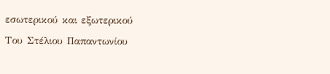εσωτερικού και εξωτερικού
Του Στέλιου Παπαντωνίου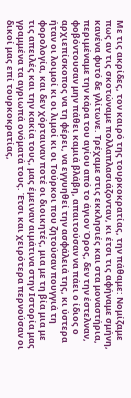Με τις ακρίδες, τον καιρό της τουρκοκρατίας, την πάθαμε: Νομίζαμε πως αν τις σκοτώναμε πολλαπλασιάζονταν, κι έτσι τις αφήναμε σμήνη, κανένα φυτό δε γλίτωνε. Τρέχαμε στις εκκλησιές και στα μοναστήρια, περιμέναμε την κάρα του αγίου από το άγιον Όρος, δεν την έστελναν, φοβόντουσαν μην πάθει καμιά βλάβη, απαιτούσαν να πάει ο ίδιος ο αρχιεπίσκοπος να τη φέρει, να εγγυηθεί την ασφάλειά της, κι ύστερα ήταν οι λοιμοί κι οι λιμοί κι οι Τούρκοι που ζητούσαν πουγγιά τη φορολογία, και δεν χόρταιναν ποτέ οι διοικητές, μια με τη βία μια με τις απειλές και την κακία τους, μας έμειναν αιμάτινα στην Ιστορία μας γραμμένα τα αγριωπά ονόματά τους. Έτσι και χειρότερα περνούσαν οι δικοί μας επί τουρκοκρατίας,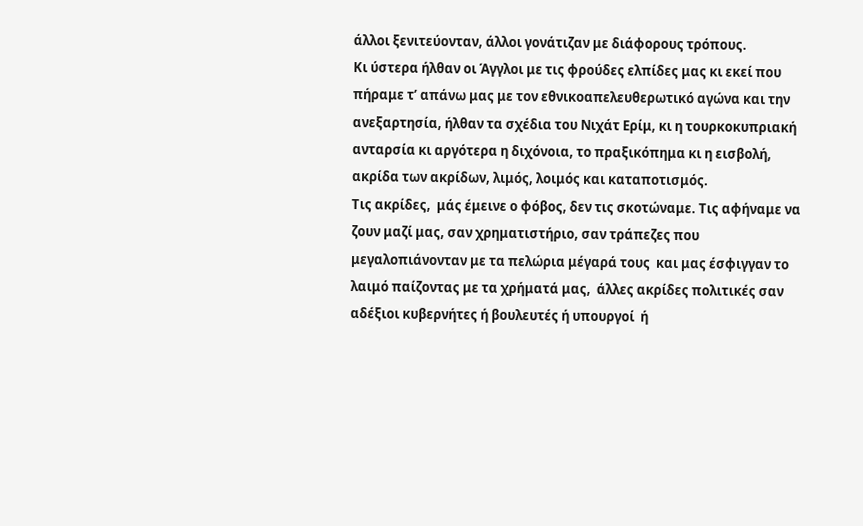άλλοι ξενιτεύονταν, άλλοι γονάτιζαν με διάφορους τρόπους.
Κι ύστερα ήλθαν οι Άγγλοι με τις φρούδες ελπίδες μας κι εκεί που πήραμε τ’ απάνω μας με τον εθνικοαπελευθερωτικό αγώνα και την ανεξαρτησία, ήλθαν τα σχέδια του Νιχάτ Ερίμ, κι η τουρκοκυπριακή ανταρσία κι αργότερα η διχόνοια, το πραξικόπημα κι η εισβολή, ακρίδα των ακρίδων, λιμός, λοιμός και καταποτισμός.
Τις ακρίδες,  μάς έμεινε ο φόβος, δεν τις σκοτώναμε. Τις αφήναμε να ζουν μαζί μας, σαν χρηματιστήριο, σαν τράπεζες που μεγαλοπιάνονταν με τα πελώρια μέγαρά τους  και μας έσφιγγαν το λαιμό παίζοντας με τα χρήματά μας,  άλλες ακρίδες πολιτικές σαν αδέξιοι κυβερνήτες ή βουλευτές ή υπουργοί  ή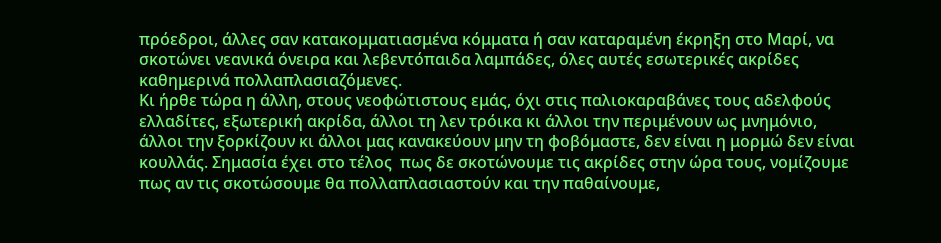πρόεδροι, άλλες σαν κατακομματιασμένα κόμματα ή σαν καταραμένη έκρηξη στο Μαρί, να σκοτώνει νεανικά όνειρα και λεβεντόπαιδα λαμπάδες, όλες αυτές εσωτερικές ακρίδες καθημερινά πολλαπλασιαζόμενες.
Κι ήρθε τώρα η άλλη, στους νεοφώτιστους εμάς, όχι στις παλιοκαραβάνες τους αδελφούς ελλαδίτες, εξωτερική ακρίδα, άλλοι τη λεν τρόικα κι άλλοι την περιμένουν ως μνημόνιο, άλλοι την ξορκίζουν κι άλλοι μας κανακεύουν μην τη φοβόμαστε, δεν είναι η μορμώ δεν είναι κουλλάς. Σημασία έχει στο τέλος  πως δε σκοτώνουμε τις ακρίδες στην ώρα τους, νομίζουμε πως αν τις σκοτώσουμε θα πολλαπλασιαστούν και την παθαίνουμε,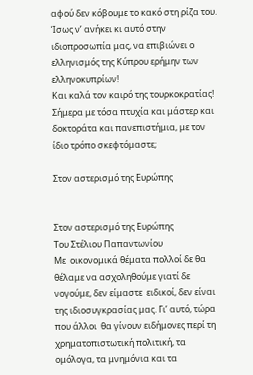αφού δεν κόβουμε το κακό στη ρίζα του. Ίσως ν’ ανήκει κι αυτό στην ιδιοπροσωπία μας, να επιβιώνει ο ελληνισμός της Κύπρου ερήμην των ελληνοκυπρίων!
Και καλά τον καιρό της τουρκοκρατίας! Σήμερα με τόσα πτυχία και μάστερ και δοκτοράτα και πανεπιστήμια, με τον ίδιο τρόπο σκεφτόμαστε;

Στον αστερισμό της Ευρώπης


Στον αστερισμό της Ευρώπης
Του Στέλιου Παπαντωνίου
Με  οικονομικά θέματα πολλοί δε θα θέλαμε να ασχοληθούμε γιατί δε νογούμε, δεν είμαστε  ειδικοί, δεν είναι της ιδιοσυγκρασίας μας. Γι’ αυτό, τώρα που άλλοι  θα γίνουν ειδήμονες περί τη χρηματοπιστωτική πολιτική, τα ομόλογα, τα μνημόνια και τα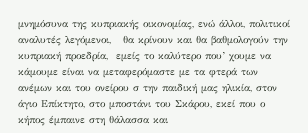μνημόσυνα της κυπριακής οικονομίας, ενώ άλλοι, πολιτικοί αναλυτές λεγόμενοι,   θα κρίνουν και θα βαθμολογούν την κυπριακή προεδρία,  εμείς το καλύτερο που’ χουμε να κάμουμε είναι να μεταφερόμαστε με τα φτερά των ανέμων και του ονείρου σ την παιδική μας ηλικία, στον άγιο Επίκτητο, στο μποστάνι του Σκάρου, εκεί που ο κήπος έμπαινε στη θάλασσα και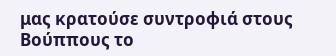μας κρατούσε συντροφιά στους  Βούππους το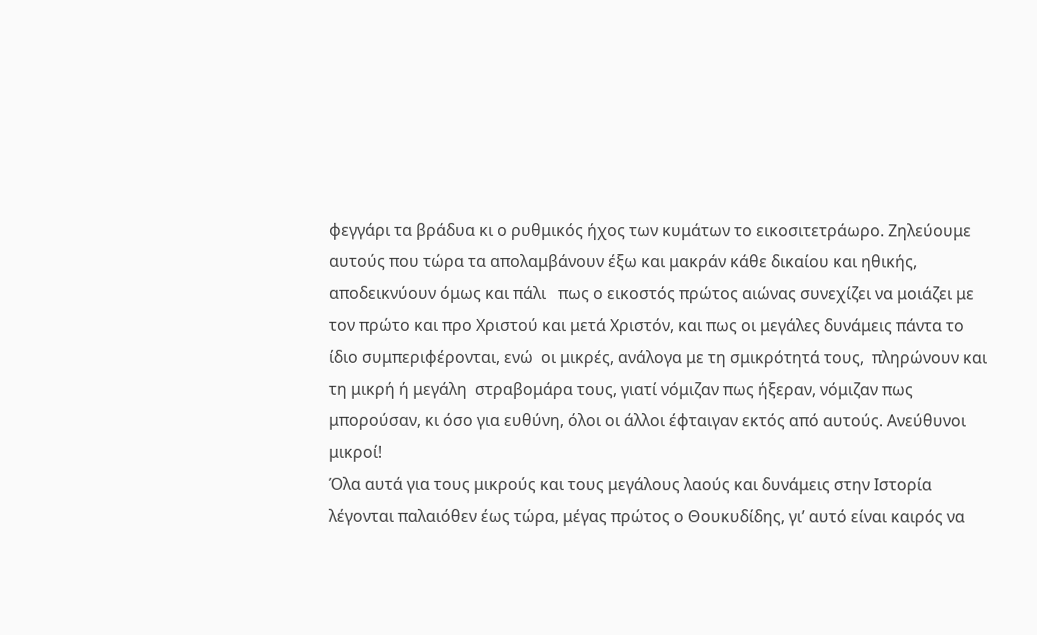φεγγάρι τα βράδυα κι ο ρυθμικός ήχος των κυμάτων το εικοσιτετράωρο. Ζηλεύουμε αυτούς που τώρα τα απολαμβάνουν έξω και μακράν κάθε δικαίου και ηθικής,  αποδεικνύουν όμως και πάλι   πως ο εικοστός πρώτος αιώνας συνεχίζει να μοιάζει με τον πρώτο και προ Χριστού και μετά Χριστόν, και πως οι μεγάλες δυνάμεις πάντα το ίδιο συμπεριφέρονται, ενώ  οι μικρές, ανάλογα με τη σμικρότητά τους,  πληρώνουν και τη μικρή ή μεγάλη  στραβομάρα τους, γιατί νόμιζαν πως ήξεραν, νόμιζαν πως μπορούσαν, κι όσο για ευθύνη, όλοι οι άλλοι έφταιγαν εκτός από αυτούς. Ανεύθυνοι μικροί!
Όλα αυτά για τους μικρούς και τους μεγάλους λαούς και δυνάμεις στην Ιστορία  λέγονται παλαιόθεν έως τώρα, μέγας πρώτος ο Θουκυδίδης, γι’ αυτό είναι καιρός να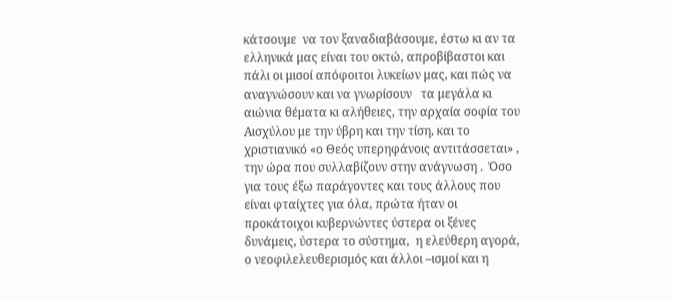κάτσουμε  να τον ξαναδιαβάσουμε, έστω κι αν τα ελληνικά μας είναι του οκτώ, απροβίβαστοι και πάλι οι μισοί απόφοιτοι λυκείων μας, και πώς να αναγνώσουν και να γνωρίσουν   τα μεγάλα κι αιώνια θέματα κι αλήθειες, την αρχαία σοφία του Αισχύλου με την ύβρη και την τίση, και το χριστιανικό «ο Θεός υπερηφάνοις αντιτάσσεται» , την ώρα που συλλαβίζουν στην ανάγνωση .  Όσο για τους έξω παράγοντες και τους άλλους που είναι φταίχτες για όλα, πρώτα ήταν οι προκάτοιχοι κυβερνώντες ύστερα οι ξένες δυνάμεις, ύστερα το σύστημα,  η ελεύθερη αγορά, ο νεοφιλελευθερισμός και άλλοι –ισμοί και η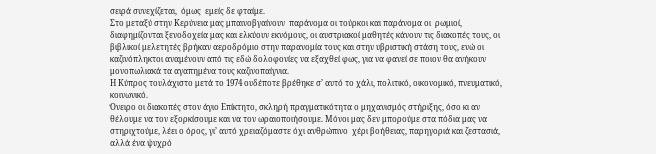σειρά συνεχίζεται,  όμως  εμείς δε φταίμε.
Στο μεταξύ στην Κερύνεια μας μπαινοβγαίνουν  παράνομα οι τούρκοι και παράνομα οι  ρωμιοί, διαφημίζονται ξενοδοχεία μας και ελκύουν εκνόμους, οι αυστριακοί μαθητές κάνουν τις διακοπές τους, οι βιβλικοί μελετητές βρήκαν αεροδρόμιο στην παρανομία τους και στην υβριστική στάση τους, ενώ οι καζινόπληκτοι αναμένουν από τις εδώ δολοφονίες να εξαχθεί φως, για να φανεί σε ποιον θα ανήκουν μονοπωλιακά τα αγαπημένα τους καζινοπαίγνια.
Η Κύπρος τουλάχιστο μετά το 1974 ουδέποτε βρέθηκε σ’ αυτό το χάλι, πολιτικό, οικονομικό, πνευματικό, κοινωνικό.
Όνειρο οι διακοπές στον άγιο Επίκτητο, σκληρή πραγματικότητα ο μηχανισμός στήριξης, όσο κι αν θέλουμε να τον εξορκίσουμε και να τον ωραιοποιήσουμε. Μόνοι μας δεν μπορούμε στα πόδια μας να στηριχτούμε, λέει ο όρος, γι’ αυτό χρειαζόμαστε όχι ανθρώπινο  χέρι βοήθειας, παρηγοριά και ζεστασιά, αλλά ένα ψυχρό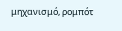μηχανισμό, ρομπότ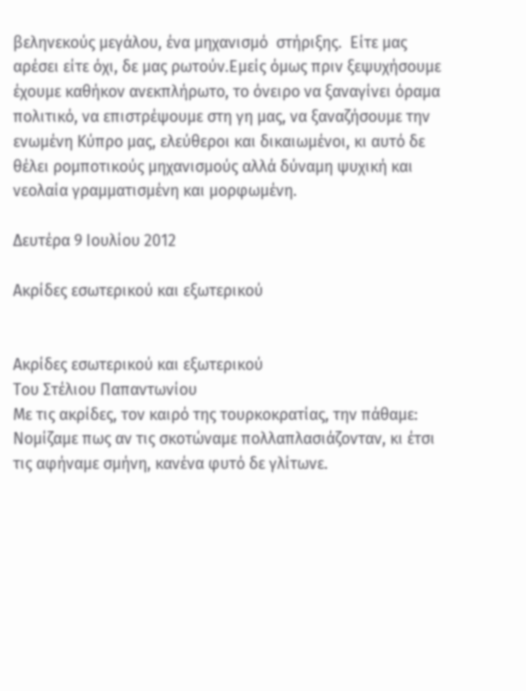βεληνεκούς μεγάλου, ένα μηχανισμό  στήριξης.  Είτε μας αρέσει είτε όχι, δε μας ρωτούν.Εμείς όμως πριν ξεψυχήσουμε έχουμε καθήκον ανεκπλήρωτο, το όνειρο να ξαναγίνει όραμα πολιτικό, να επιστρέψουμε στη γη μας, να ξαναζήσουμε την ενωμένη Κύπρο μας, ελεύθεροι και δικαιωμένοι, κι αυτό δε θέλει ρομποτικούς μηχανισμούς αλλά δύναμη ψυχική και νεολαία γραμματισμένη και μορφωμένη.

Δευτέρα 9 Ιουλίου 2012

Ακρίδες εσωτερικού και εξωτερικού


Ακρίδες εσωτερικού και εξωτερικού
Του Στέλιου Παπαντωνίου
Με τις ακρίδες, τον καιρό της τουρκοκρατίας, την πάθαμε: Νομίζαμε πως αν τις σκοτώναμε πολλαπλασιάζονταν, κι έτσι τις αφήναμε σμήνη, κανένα φυτό δε γλίτωνε.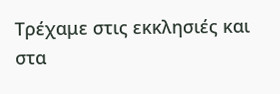Τρέχαμε στις εκκλησιές και στα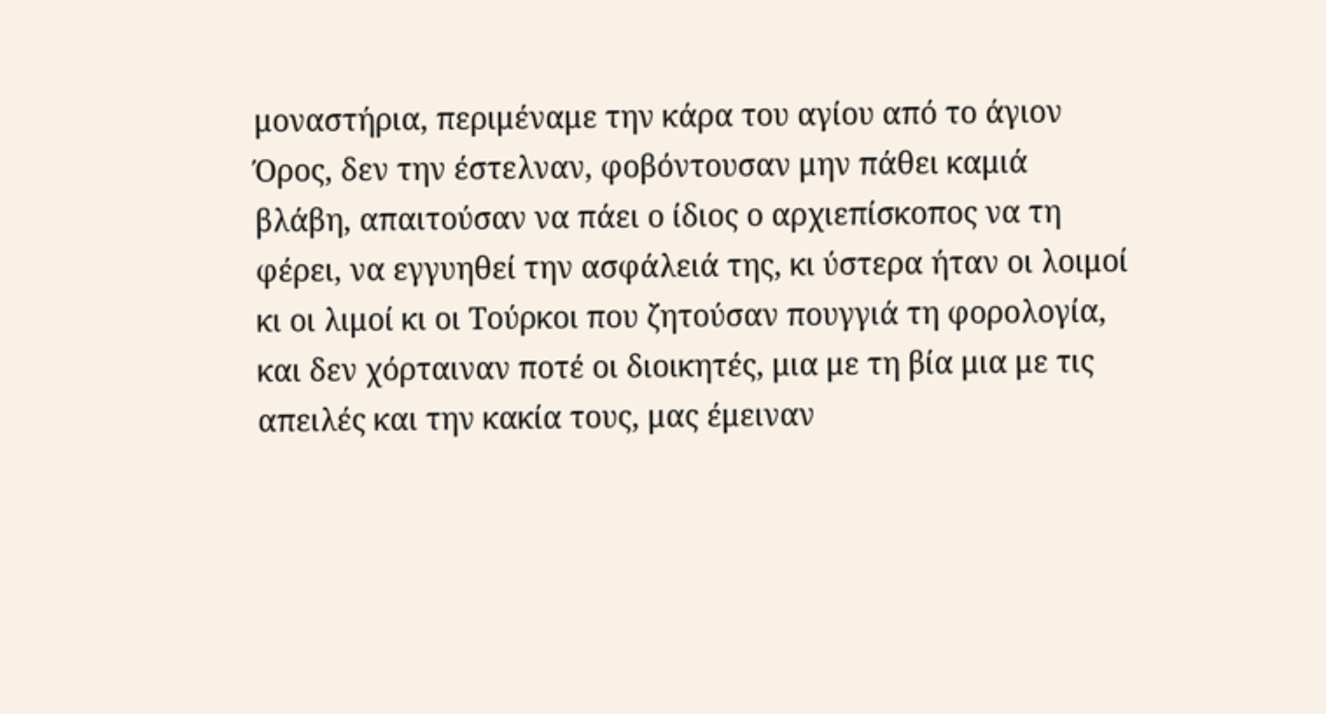μοναστήρια, περιμέναμε την κάρα του αγίου από το άγιον Όρος, δεν την έστελναν, φοβόντουσαν μην πάθει καμιά βλάβη, απαιτούσαν να πάει ο ίδιος ο αρχιεπίσκοπος να τη φέρει, να εγγυηθεί την ασφάλειά της, κι ύστερα ήταν οι λοιμοί κι οι λιμοί κι οι Τούρκοι που ζητούσαν πουγγιά τη φορολογία, και δεν χόρταιναν ποτέ οι διοικητές, μια με τη βία μια με τις απειλές και την κακία τους, μας έμειναν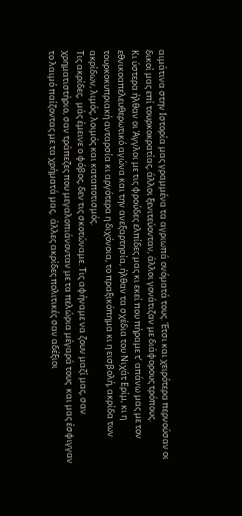αιμάτινα στην Ιστορία μας γραμμένα τα αγριωπά ονόματά τους. Έτσι και χειρότερα περνούσαν οι δικοί μας επί τουρκοκρατίας, άλλοι ξενιτεύονταν, άλλοι γονάτιζαν με διάφορους τρόπους.
Κι ύστερα ήλθαν οι Άγγλοι με τις φρούδες ελπίδες μας κι εκεί που πήραμε τ’ απάνω μας με τον εθνικοαπελευθερωτικό αγώνα και την ανεξαρτησία, ήλθαν τα σχέδια του Νιχάτ Ερίμ, κι η τουρκοκυπριακή ανταρσία κι αργότερα η διχόνοια, το πραξικόπημα κι η εισβολή, ακρίδα των ακρίδων, λιμός, λοιμός και καταποτισμός.
Τις ακρίδες,  μάς έμεινε ο φόβος, δεν τις σκοτώναμε. Τις αφήναμε να ζουν μαζί μας, σαν χρηματιστήριο, σαν τράπεζες που μεγαλοπιάνονταν με τα πελώρια μέγαρά τους  και μας έσφιγγαν το λαιμό παίζοντας με τα χρήματά μας,  άλλες ακρίδες πολιτικές σαν αδέξιοι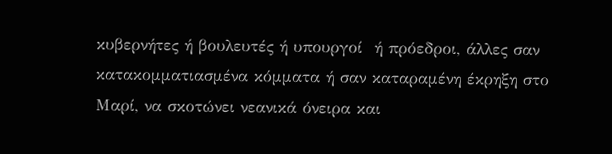κυβερνήτες ή βουλευτές ή υπουργοί  ή πρόεδροι, άλλες σαν κατακομματιασμένα κόμματα ή σαν καταραμένη έκρηξη στο Μαρί, να σκοτώνει νεανικά όνειρα και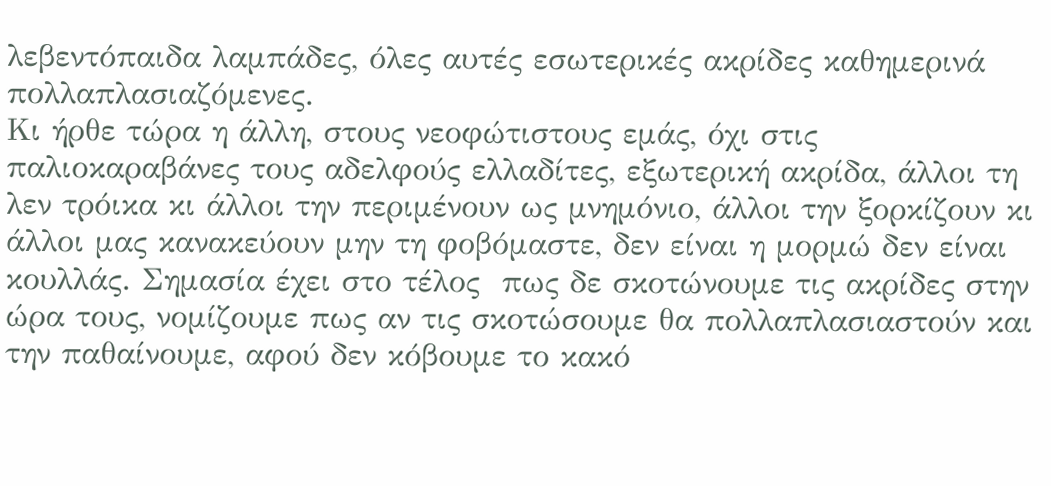λεβεντόπαιδα λαμπάδες, όλες αυτές εσωτερικές ακρίδες καθημερινά πολλαπλασιαζόμενες.
Κι ήρθε τώρα η άλλη, στους νεοφώτιστους εμάς, όχι στις παλιοκαραβάνες τους αδελφούς ελλαδίτες, εξωτερική ακρίδα, άλλοι τη λεν τρόικα κι άλλοι την περιμένουν ως μνημόνιο, άλλοι την ξορκίζουν κι άλλοι μας κανακεύουν μην τη φοβόμαστε, δεν είναι η μορμώ δεν είναι κουλλάς. Σημασία έχει στο τέλος  πως δε σκοτώνουμε τις ακρίδες στην ώρα τους, νομίζουμε πως αν τις σκοτώσουμε θα πολλαπλασιαστούν και την παθαίνουμε, αφού δεν κόβουμε το κακό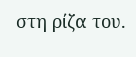στη ρίζα του.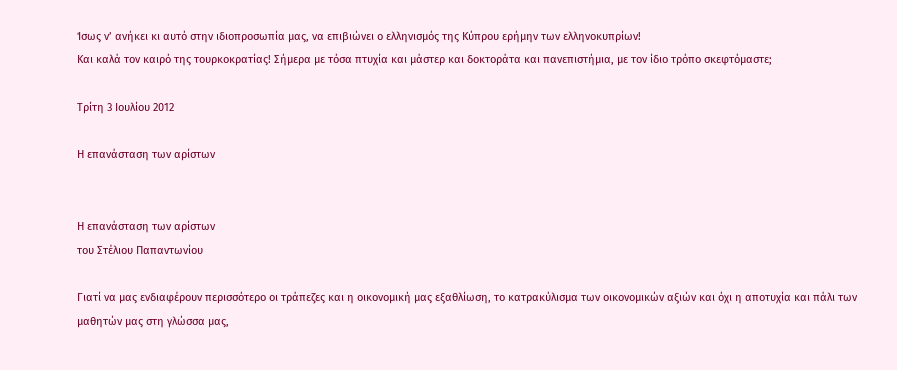Ίσως ν’ ανήκει κι αυτό στην ιδιοπροσωπία μας, να επιβιώνει ο ελληνισμός της Κύπρου ερήμην των ελληνοκυπρίων!
Και καλά τον καιρό της τουρκοκρατίας! Σήμερα με τόσα πτυχία και μάστερ και δοκτοράτα και πανεπιστήμια, με τον ίδιο τρόπο σκεφτόμαστε;

Τρίτη 3 Ιουλίου 2012

Η επανάσταση των αρίστων


Η επανάσταση των αρίστων
του Στέλιου Παπαντωνίου

Γιατί να μας ενδιαφέρουν περισσότερο οι τράπεζες και η οικονομική μας εξαθλίωση, το κατρακύλισμα των οικονομικών αξιών και όχι η αποτυχία και πάλι των μαθητών μας στη γλώσσα μας,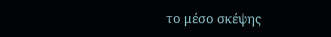το μέσο σκέψης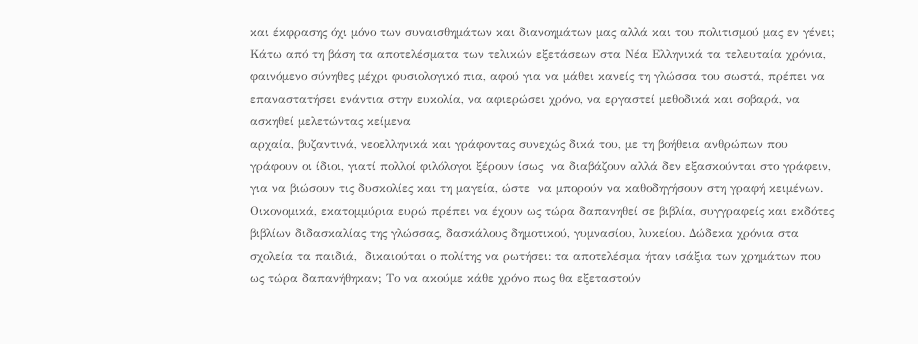και έκφρασης όχι μόνο των συναισθημάτων και διανοημάτων μας αλλά και του πολιτισμού μας εν γένει;
Κάτω από τη βάση τα αποτελέσματα των τελικών εξετάσεων στα Νέα Ελληνικά τα τελευταία χρόνια, φαινόμενο σύνηθες μέχρι φυσιολογικό πια, αφού για να μάθει κανείς τη γλώσσα του σωστά, πρέπει να επαναστατήσει ενάντια στην ευκολία, να αφιερώσει χρόνο, να εργαστεί μεθοδικά και σοβαρά, να ασκηθεί μελετώντας κείμενα
αρχαία, βυζαντινά, νεοελληνικά και γράφοντας συνεχώς δικά του, με τη βοήθεια ανθρώπων που γράφουν οι ίδιοι, γιατί πολλοί φιλόλογοι ξέρουν ίσως  να διαβάζουν αλλά δεν εξασκούνται στο γράφειν, για να βιώσουν τις δυσκολίες και τη μαγεία, ώστε  να μπορούν να καθοδηγήσουν στη γραφή κειμένων.
Οικονομικά, εκατομμύρια ευρώ πρέπει να έχουν ως τώρα δαπανηθεί σε βιβλία, συγγραφείς και εκδότες βιβλίων διδασκαλίας της γλώσσας, δασκάλους δημοτικού, γυμνασίου, λυκείου. Δώδεκα χρόνια στα σχολεία τα παιδιά,  δικαιούται ο πολίτης να ρωτήσει: τα αποτελέσμα ήταν ισάξια των χρημάτων που ως τώρα δαπανήθηκαν; Το να ακούμε κάθε χρόνο πως θα εξεταστούν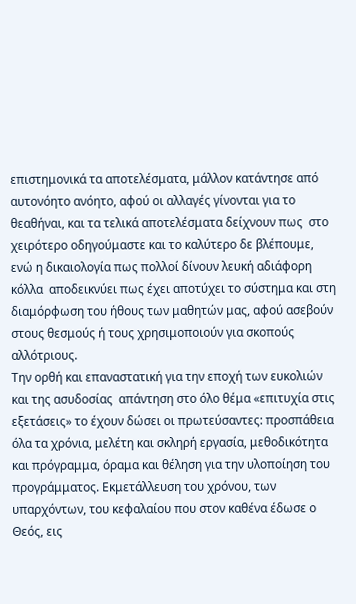επιστημονικά τα αποτελέσματα, μάλλον κατάντησε από αυτονόητο ανόητο, αφού οι αλλαγές γίνονται για το θεαθήναι, και τα τελικά αποτελέσματα δείχνουν πως  στο χειρότερο οδηγούμαστε και το καλύτερο δε βλέπουμε, ενώ η δικαιολογία πως πολλοί δίνουν λευκή αδιάφορη κόλλα  αποδεικνύει πως έχει αποτύχει το σύστημα και στη διαμόρφωση του ήθους των μαθητών μας, αφού ασεβούν στους θεσμούς ή τους χρησιμοποιούν για σκοπούς αλλότριους.
Την ορθή και επαναστατική για την εποχή των ευκολιών και της ασυδοσίας  απάντηση στο όλο θέμα «επιτυχία στις εξετάσεις» το έχουν δώσει οι πρωτεύσαντες: προσπάθεια όλα τα χρόνια, μελέτη και σκληρή εργασία, μεθοδικότητα και πρόγραμμα, όραμα και θέληση για την υλοποίηση του προγράμματος. Εκμετάλλευση του χρόνου, των υπαρχόντων, του κεφαλαίου που στον καθένα έδωσε ο Θεός, εις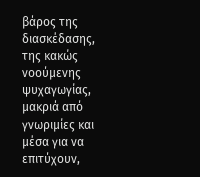βάρος της διασκέδασης, της κακώς νοούμενης ψυχαγωγίας, μακριά από γνωριμίες και μέσα για να επιτύχουν,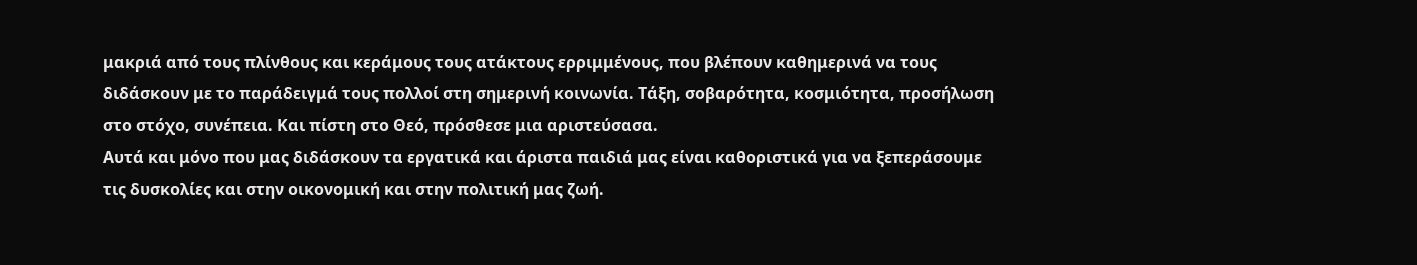μακριά από τους πλίνθους και κεράμους τους ατάκτους ερριμμένους, που βλέπουν καθημερινά να τους διδάσκουν με το παράδειγμά τους πολλοί στη σημερινή κοινωνία. Τάξη, σοβαρότητα, κοσμιότητα, προσήλωση στο στόχο, συνέπεια. Και πίστη στο Θεό, πρόσθεσε μια αριστεύσασα.
Αυτά και μόνο που μας διδάσκουν τα εργατικά και άριστα παιδιά μας είναι καθοριστικά για να ξεπεράσουμε τις δυσκολίες και στην οικονομική και στην πολιτική μας ζωή.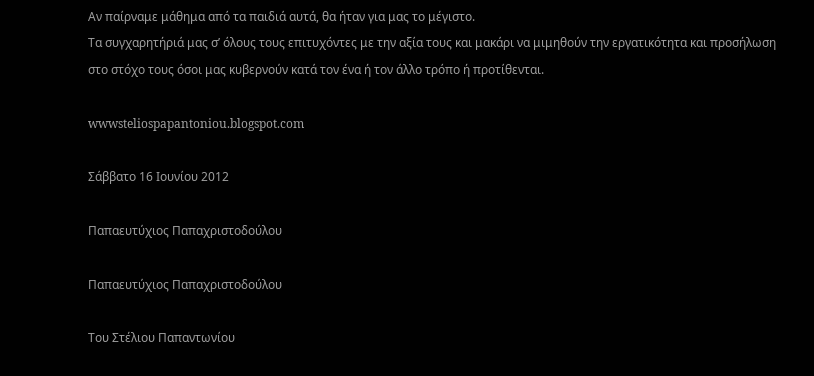Αν παίρναμε μάθημα από τα παιδιά αυτά, θα ήταν για μας το μέγιστο.
Τα συγχαρητήριά μας σ’ όλους τους επιτυχόντες με την αξία τους και μακάρι να μιμηθούν την εργατικότητα και προσήλωση στο στόχο τους όσοι μας κυβερνούν κατά τον ένα ή τον άλλο τρόπο ή προτίθενται.

wwwsteliospapantoniou.blogspot.com

Σάββατο 16 Ιουνίου 2012

Παπαευτύχιος Παπαχριστοδούλου

Παπαευτύχιος Παπαχριστοδούλου

Του Στέλιου Παπαντωνίου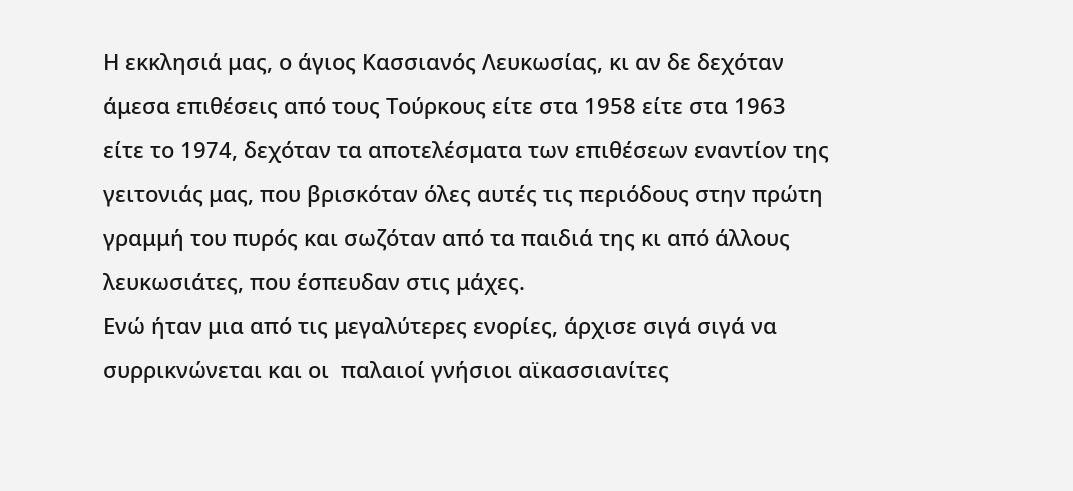Η εκκλησιά μας, ο άγιος Κασσιανός Λευκωσίας, κι αν δε δεχόταν άμεσα επιθέσεις από τους Τούρκους είτε στα 1958 είτε στα 1963 είτε το 1974, δεχόταν τα αποτελέσματα των επιθέσεων εναντίον της γειτονιάς μας, που βρισκόταν όλες αυτές τις περιόδους στην πρώτη γραμμή του πυρός και σωζόταν από τα παιδιά της κι από άλλους λευκωσιάτες, που έσπευδαν στις μάχες.
Ενώ ήταν μια από τις μεγαλύτερες ενορίες, άρχισε σιγά σιγά να συρρικνώνεται και οι  παλαιοί γνήσιοι αϊκασσιανίτες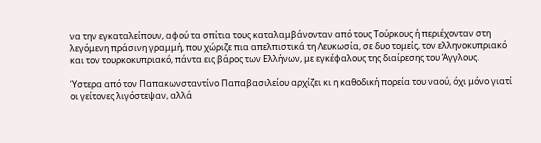να την εγκαταλείπουν, αφού τα σπίτια τους καταλαμβάνονταν από τους Τούρκους ή περιέχονταν στη λεγόμενη πράσινη γραμμή, που χώριζε πια απελπιστικά τη Λευκωσία, σε δυο τομείς, τον ελληνοκυπριακό και τον τουρκοκυπριακό, πάντα εις βάρος των Ελλήνων, με εγκέφαλους της διαίρεσης του Άγγλους.

Ύστερα από τον Παπακωνσταντίνο Παπαβασιλείου αρχίζει κι η καθοδική πορεία του ναού, όχι μόνο γιατί οι γείτονες λιγόστεψαν, αλλά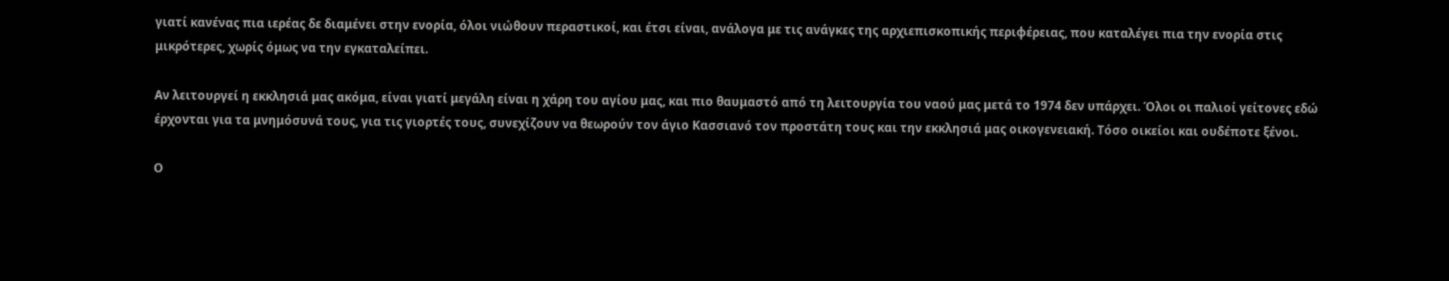γιατί κανένας πια ιερέας δε διαμένει στην ενορία, όλοι νιώθουν περαστικοί, και έτσι είναι, ανάλογα με τις ανάγκες της αρχιεπισκοπικής περιφέρειας, που καταλέγει πια την ενορία στις μικρότερες, χωρίς όμως να την εγκαταλείπει.

Αν λειτουργεί η εκκλησιά μας ακόμα, είναι γιατί μεγάλη είναι η χάρη του αγίου μας, και πιο θαυμαστό από τη λειτουργία του ναού μας μετά το 1974 δεν υπάρχει. Όλοι οι παλιοί γείτονες εδώ έρχονται για τα μνημόσυνά τους, για τις γιορτές τους, συνεχίζουν να θεωρούν τον άγιο Κασσιανό τον προστάτη τους και την εκκλησιά μας οικογενειακή. Τόσο οικείοι και ουδέποτε ξένοι.

Ο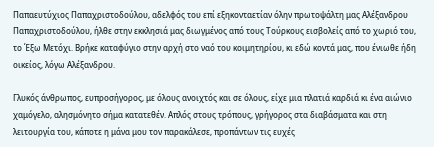Παπαευτύχιος Παπαχριστοδούλου, αδελφός του επί εξηκονταετίαν όλην πρωτοψάλτη μας Αλέξανδρου Παπαχριστοδούλου, ήλθε στην εκκλησιά μας διωγμένος από τους Τούρκους εισβολείς από το χωριό του, το Έξω Μετόχι. Βρήκε καταφύγιο στην αρχή στο ναό του κοιμητηρίου, κι εδώ κοντά μας, που ένιωθε ήδη οικείος, λόγω Αλέξανδρου.

Γλυκός άνθρωπος, ευπροσήγορος, με όλους ανοιχτός και σε όλους, είχε μια πλατιά καρδιά κι ένα αιώνιο χαμόγελο, αλησμόνητο σήμα κατατεθέν. Απλός στους τρόπους, γρήγορος στα διαβάσματα και στη λειτουργία του, κάποτε η μάνα μου τον παρακάλεσε, προπάντων τις ευχές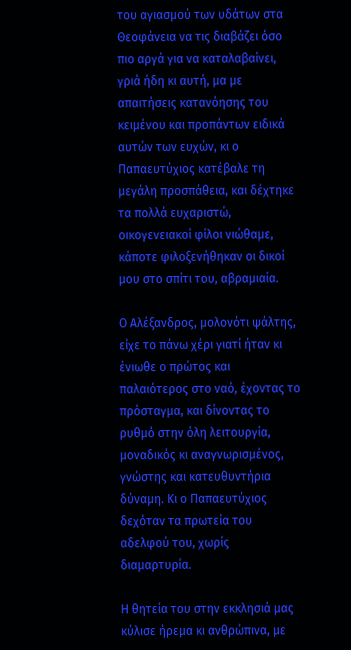του αγιασμού των υδάτων στα Θεοφάνεια να τις διαβάζει όσο πιο αργά για να καταλαβαίνει, γριά ήδη κι αυτή, μα με απαιτήσεις κατανόησης του κειμένου και προπάντων ειδικά αυτών των ευχών, κι ο Παπαευτύχιος κατέβαλε τη μεγάλη προσπάθεια, και δέχτηκε τα πολλά ευχαριστώ, οικογενειακοί φίλοι νιώθαμε, κάποτε φιλοξενήθηκαν οι δικοί μου στο σπίτι του, αβραμιαία.

Ο Αλέξανδρος, μολονότι ψάλτης, είχε το πάνω χέρι γιατί ήταν κι ένιωθε ο πρώτος και παλαιότερος στο ναό, έχοντας το πρόσταγμα, και δίνοντας το ρυθμό στην όλη λειτουργία, μοναδικός κι αναγνωρισμένος, γνώστης και κατευθυντήρια δύναμη. Κι ο Παπαευτύχιος δεχόταν τα πρωτεία του αδελφού του, χωρίς διαμαρτυρία.

Η θητεία του στην εκκλησιά μας κύλισε ήρεμα κι ανθρώπινα, με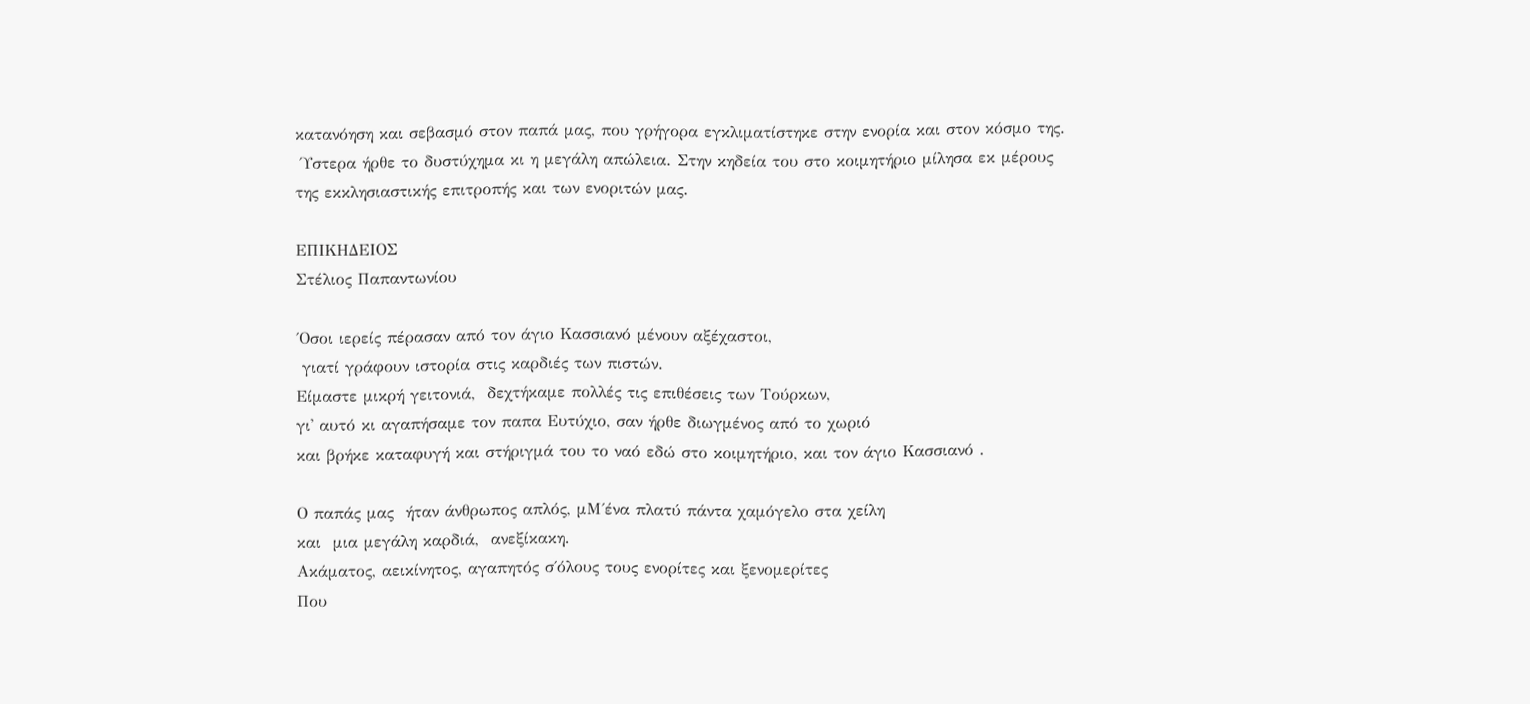κατανόηση και σεβασμό στον παπά μας, που γρήγορα εγκλιματίστηκε στην ενορία και στον κόσμο της.
 Ύστερα ήρθε το δυστύχημα κι η μεγάλη απώλεια. Στην κηδεία του στο κοιμητήριο μίλησα εκ μέρους
της εκκλησιαστικής επιτροπής και των ενοριτών μας.

ΕΠΙΚΗΔΕΙΟΣ
Στέλιος Παπαντωνίου

΄Οσοι ιερείς πέρασαν από τον άγιο Κασσιανό μένουν αξέχαστοι,
 γιατί γράφουν ιστορία στις καρδιές των πιστών.
Είμαστε μικρή γειτονιά,  δεχτήκαμε πολλές τις επιθέσεις των Τούρκων,
γι' αυτό κι αγαπήσαμε τον παπα Ευτύχιο, σαν ήρθε διωγμένος από το χωριό
και βρήκε καταφυγή και στήριγμά του το ναό εδώ στο κοιμητήριο, και τον άγιο Κασσιανό .

Ο παπάς μας  ήταν άνθρωπος απλός, μΜ΄ένα πλατύ πάντα χαμόγελο στα χείλη
και  μια μεγάλη καρδιά,  ανεξίκακη.
Ακάματος, αεικίνητος, αγαπητός σ΄όλους τους ενορίτες και ξενομερίτες
Που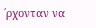΄ρχονταν να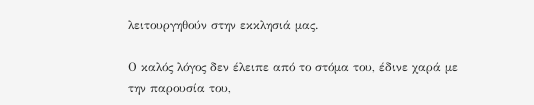λειτουργηθούν στην εκκλησιά μας.

Ο καλός λόγος δεν έλειπε από το στόμα του, έδινε χαρά με την παρουσία του,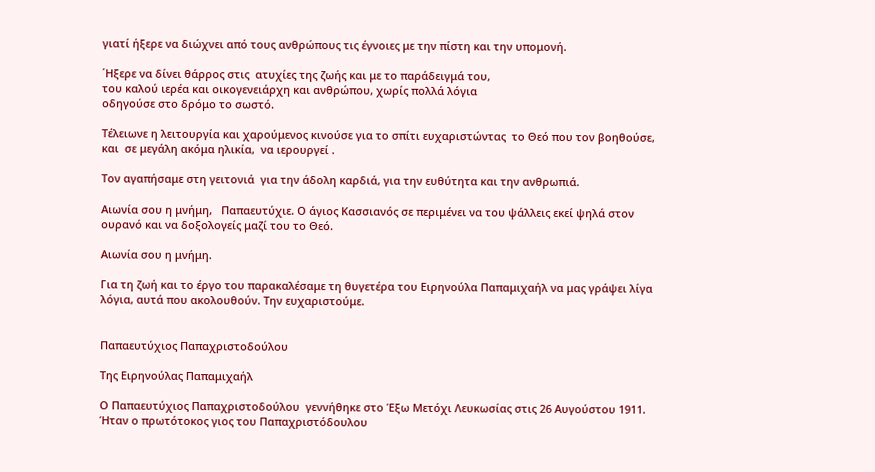γιατί ήξερε να διώχνει από τους ανθρώπους τις έγνοιες με την πίστη και την υπομονή.

΄Ηξερε να δίνει θάρρος στις  ατυχίες της ζωής και με το παράδειγμά του,
του καλού ιερέα και οικογενειάρχη και ανθρώπου, χωρίς πολλά λόγια
οδηγούσε στο δρόμο το σωστό.

Τέλειωνε η λειτουργία και χαρούμενος κινούσε για το σπίτι ευχαριστώντας  το Θεό που τον βοηθούσε,  και  σε μεγάλη ακόμα ηλικία,  να ιερουργεί .

Τον αγαπήσαμε στη γειτονιά  για την άδολη καρδιά, για την ευθύτητα και την ανθρωπιά.

Αιωνία σου η μνήμη,   Παπαευτύχιε. Ο άγιος Κασσιανός σε περιμένει να του ψάλλεις εκεί ψηλά στον ουρανό και να δοξολογείς μαζί του το Θεό.

Αιωνία σου η μνήμη.

Για τη ζωή και το έργο του παρακαλέσαμε τη θυγετέρα του Ειρηνούλα Παπαμιχαήλ να μας γράψει λίγα λόγια, αυτά που ακολουθούν. Την ευχαριστούμε.


Παπαευτύχιος Παπαχριστοδούλου

Της Ειρηνούλας Παπαμιχαήλ

Ο Παπαευτύχιος Παπαχριστοδούλου  γεννήθηκε στο Έξω Μετόχι Λευκωσίας στις 26 Αυγούστου 1911. Ήταν ο πρωτότοκος γιος του Παπαχριστόδουλου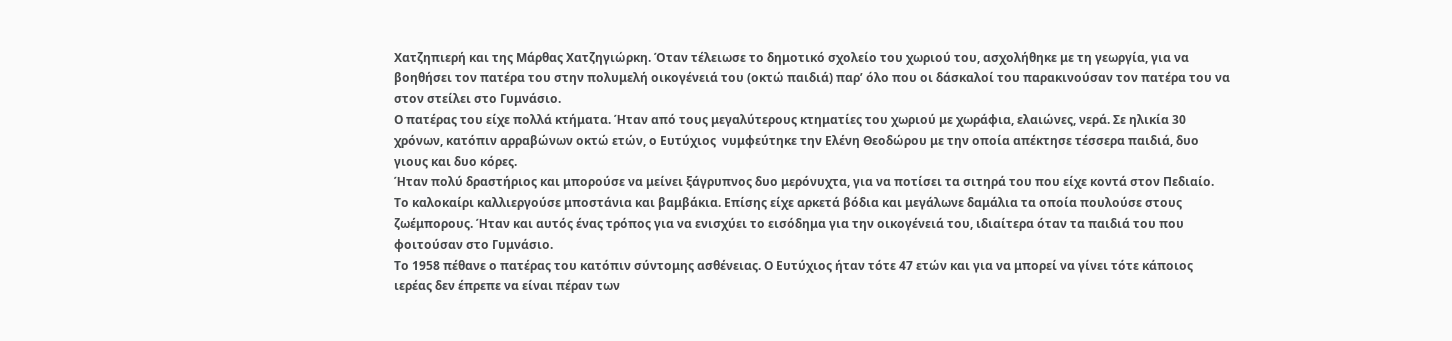Χατζηπιερή και της Μάρθας Χατζηγιώρκη. Όταν τέλειωσε το δημοτικό σχολείο του χωριού του, ασχολήθηκε με τη γεωργία, για να βοηθήσει τον πατέρα του στην πολυμελή οικογένειά του (οκτώ παιδιά) παρ’ όλο που οι δάσκαλοί του παρακινούσαν τον πατέρα του να στον στείλει στο Γυμνάσιο.
Ο πατέρας του είχε πολλά κτήματα. Ήταν από τους μεγαλύτερους κτηματίες του χωριού με χωράφια, ελαιώνες, νερά. Σε ηλικία 30 χρόνων, κατόπιν αρραβώνων οκτώ ετών, ο Ευτύχιος  νυμφεύτηκε την Ελένη Θεοδώρου με την οποία απέκτησε τέσσερα παιδιά, δυο γιους και δυο κόρες.
Ήταν πολύ δραστήριος και μπορούσε να μείνει ξάγρυπνος δυο μερόνυχτα, για να ποτίσει τα σιτηρά του που είχε κοντά στον Πεδιαίο.
Το καλοκαίρι καλλιεργούσε μποστάνια και βαμβάκια. Επίσης είχε αρκετά βόδια και μεγάλωνε δαμάλια τα οποία πουλούσε στους ζωέμπορους. Ήταν και αυτός ένας τρόπος για να ενισχύει το εισόδημα για την οικογένειά του, ιδιαίτερα όταν τα παιδιά του που φοιτούσαν στο Γυμνάσιο.
Το 1958 πέθανε ο πατέρας του κατόπιν σύντομης ασθένειας. Ο Ευτύχιος ήταν τότε 47 ετών και για να μπορεί να γίνει τότε κάποιος ιερέας δεν έπρεπε να είναι πέραν των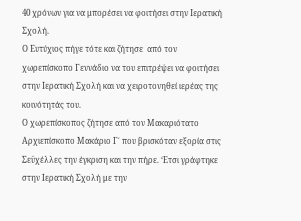40 χρόνων για να μπορέσει να φοιτήσει στην Ιερατική Σχολή.
Ο Ευτύχιος πήγε τότε και ζήτησε  από τον χωρεπίσκοπο Γεννάδιο να του επιτρέψει να φοιτήσει στην Ιερατική Σχολή και να χειροτονηθεί ιερέας της κοινότητάς του.
Ο χωρεπίσκοπος ζήτησε από τον Μακαριότατο Αρχιεπίσκοπο Μακάριο Γ΄ που βρισκόταν εξορία στις Σεϋχέλλες την έγκριση και την πήρε. ‘Ετσι γράφτηκε στην Ιερατική Σχολή με την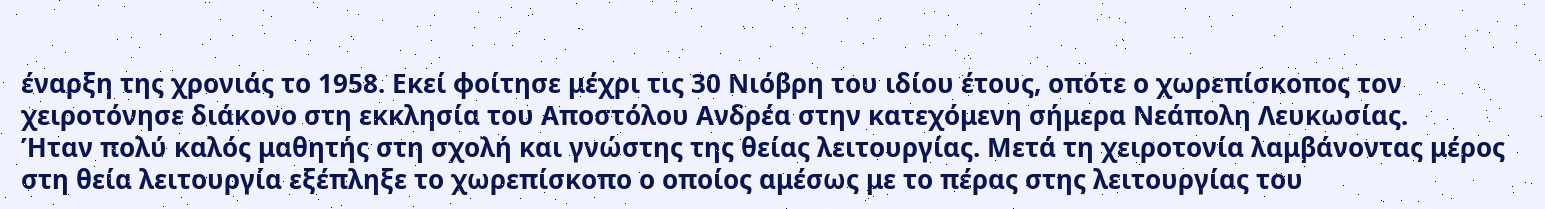έναρξη της χρονιάς το 1958. Εκεί φοίτησε μέχρι τις 30 Νιόβρη του ιδίου έτους, οπότε ο χωρεπίσκοπος τον χειροτόνησε διάκονο στη εκκλησία του Αποστόλου Ανδρέα στην κατεχόμενη σήμερα Νεάπολη Λευκωσίας.
Ήταν πολύ καλός μαθητής στη σχολή και γνώστης της θείας λειτουργίας. Μετά τη χειροτονία λαμβάνοντας μέρος στη θεία λειτουργία εξέπληξε το χωρεπίσκοπο ο οποίος αμέσως με το πέρας στης λειτουργίας του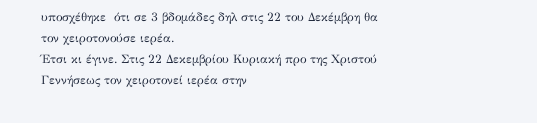υποσχέθηκε  ότι σε 3 βδομάδες δηλ στις 22 του Δεκέμβρη θα τον χειροτονούσε ιερέα.
Έτσι κι έγινε. Στις 22 Δεκεμβρίου Κυριακή προ της Χριστού Γεννήσεως τον χειροτονεί ιερέα στην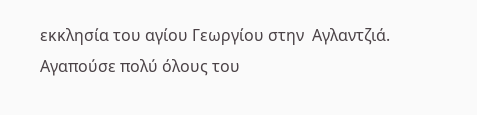εκκλησία του αγίου Γεωργίου στην  Αγλαντζιά.
Αγαπούσε πολύ όλους του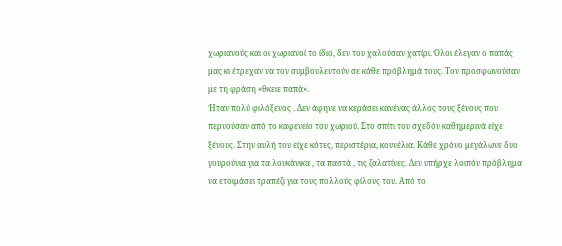χωριανούς και οι χωριανοί το ίδιο, δεν του χαλούσαν χατίρι. Όλοι έλεγαν ο παπάς μας κι έτρεχαν να τον συμβουλευτούν σε κάθε πρόβλημά τους. Τον προσφωνούσαν με τη φράση «θκειε παπά».
Ήταν πολύ φιλόξενος . Δεν άφηνε να κεράσει κανένας άλλος τους ξένους που περνούσαν από το καφενείο του χωριού. Στο σπίτι του σχεδόν καθημερινά είχε ξένους. Στην αυλή του είχε κότες, περιστέρια, κουνέλια. Κάθε χρόνο μεγάλωνε δυο γουρούνια για τα λουκάνικα , τα παστά , τις ζαλατίνες. Δεν υπήρχε λοιπόν πρόβλημα να ετοιμάσει τραπέζι για τους πολλούς φίλους του. Από το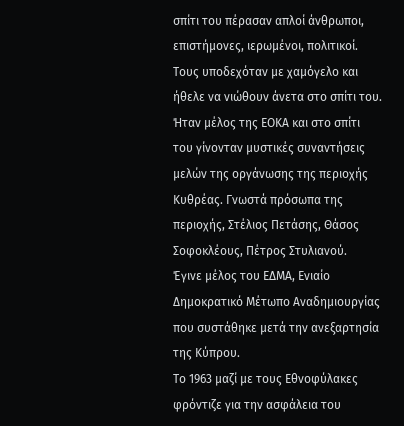σπίτι του πέρασαν απλοί άνθρωποι, επιστήμονες, ιερωμένοι, πολιτικοί. Τους υποδεχόταν με χαμόγελο και ήθελε να νιώθουν άνετα στο σπίτι του.
Ήταν μέλος της ΕΟΚΑ και στο σπίτι του γίνονταν μυστικές συναντήσεις μελών της οργάνωσης της περιοχής Κυθρέας. Γνωστά πρόσωπα της περιοχής, Στέλιος Πετάσης, Θάσος Σοφοκλέους, Πέτρος Στυλιανού.
Έγινε μέλος του ΕΔΜΑ, Ενιαίο Δημοκρατικό Μέτωπο Αναδημιουργίας που συστάθηκε μετά την ανεξαρτησία της Κύπρου.
Το 1963 μαζί με τους Εθνοφύλακες φρόντιζε για την ασφάλεια του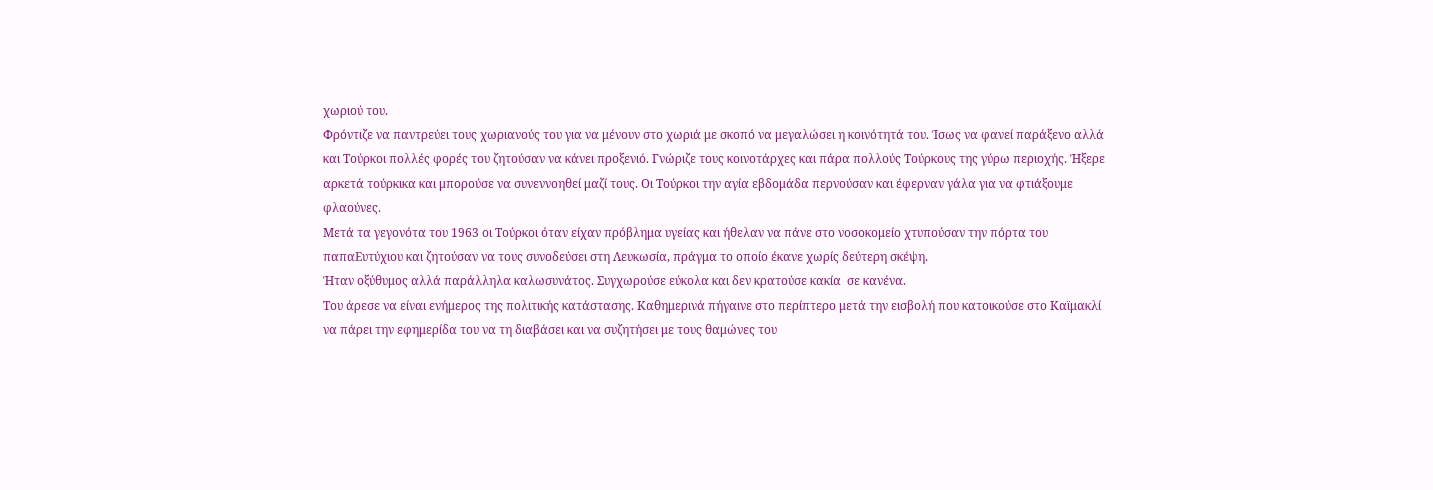χωριού του.
Φρόντιζε να παντρεύει τους χωριανούς του για να μένουν στο χωριά με σκοπό να μεγαλώσει η κοινότητά του. Ίσως να φανεί παράξενο αλλά και Τούρκοι πολλές φορές του ζητούσαν να κάνει προξενιό. Γνώριζε τους κοινοτάρχες και πάρα πολλούς Τούρκους της γύρω περιοχής. Ήξερε αρκετά τούρκικα και μπορούσε να συνεννοηθεί μαζί τους. Οι Τούρκοι την αγία εβδομάδα περνούσαν και έφερναν γάλα για να φτιάξουμε φλαούνες.
Μετά τα γεγονότα του 1963 οι Τούρκοι όταν είχαν πρόβλημα υγείας και ήθελαν να πάνε στο νοσοκομείο χτυπούσαν την πόρτα του παπαΕυτύχιου και ζητούσαν να τους συνοδεύσει στη Λευκωσία, πράγμα το οποίο έκανε χωρίς δεύτερη σκέψη.
Ήταν οξύθυμος αλλά παράλληλα καλωσυνάτος. Συγχωρούσε εύκολα και δεν κρατούσε κακία  σε κανένα.
Του άρεσε να είναι ενήμερος της πολιτικής κατάστασης. Καθημερινά πήγαινε στο περίπτερο μετά την εισβολή που κατοικούσε στο Καϊμακλί να πάρει την εφημερίδα του να τη διαβάσει και να συζητήσει με τους θαμώνες του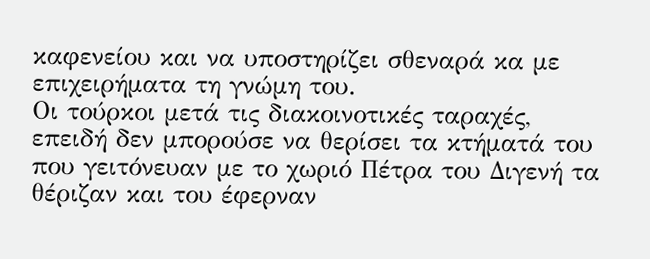καφενείου και να υποστηρίζει σθεναρά κα με επιχειρήματα τη γνώμη του.
Οι τούρκοι μετά τις διακοινοτικές ταραχές, επειδή δεν μπορούσε να θερίσει τα κτήματά του που γειτόνευαν με το χωριό Πέτρα του Διγενή τα θέριζαν και του έφερναν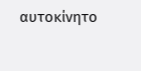αυτοκίνητο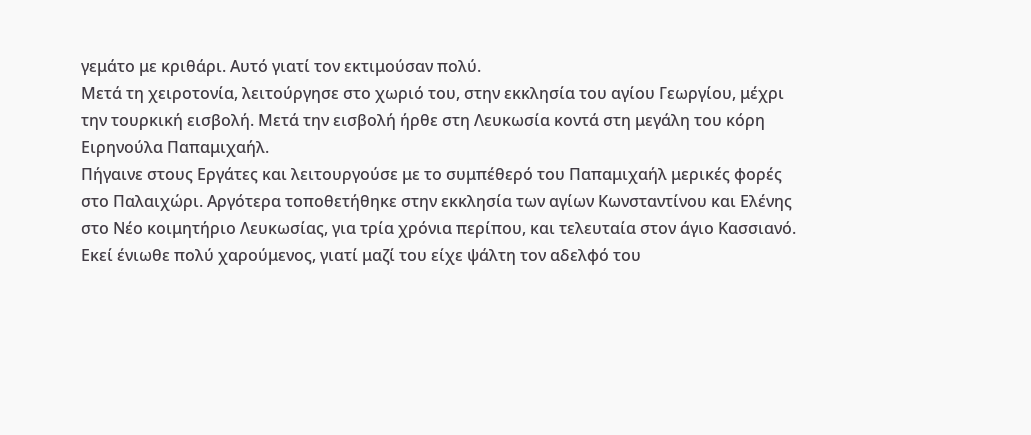γεμάτο με κριθάρι. Αυτό γιατί τον εκτιμούσαν πολύ.
Μετά τη χειροτονία, λειτούργησε στο χωριό του, στην εκκλησία του αγίου Γεωργίου, μέχρι την τουρκική εισβολή. Μετά την εισβολή ήρθε στη Λευκωσία κοντά στη μεγάλη του κόρη Ειρηνούλα Παπαμιχαήλ.
Πήγαινε στους Εργάτες και λειτουργούσε με το συμπέθερό του Παπαμιχαήλ μερικές φορές στο Παλαιχώρι. Αργότερα τοποθετήθηκε στην εκκλησία των αγίων Κωνσταντίνου και Ελένης στο Νέο κοιμητήριο Λευκωσίας, για τρία χρόνια περίπου, και τελευταία στον άγιο Κασσιανό. Εκεί ένιωθε πολύ χαρούμενος, γιατί μαζί του είχε ψάλτη τον αδελφό του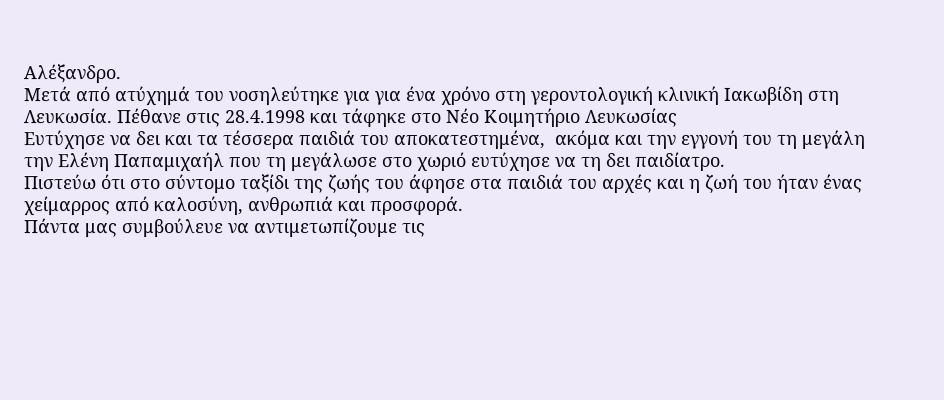Αλέξανδρο.
Μετά από ατύχημά του νοσηλεύτηκε για για ένα χρόνο στη γεροντολογική κλινική Ιακωβίδη στη Λευκωσία. Πέθανε στις 28.4.1998 και τάφηκε στο Νέο Κοιμητήριο Λευκωσίας
Ευτύχησε να δει και τα τέσσερα παιδιά του αποκατεστημένα,  ακόμα και την εγγονή του τη μεγάλη την Ελένη Παπαμιχαήλ που τη μεγάλωσε στο χωριό ευτύχησε να τη δει παιδίατρο.
Πιστεύω ότι στο σύντομο ταξίδι της ζωής του άφησε στα παιδιά του αρχές και η ζωή του ήταν ένας χείμαρρος από καλοσύνη, ανθρωπιά και προσφορά.
Πάντα μας συμβούλευε να αντιμετωπίζουμε τις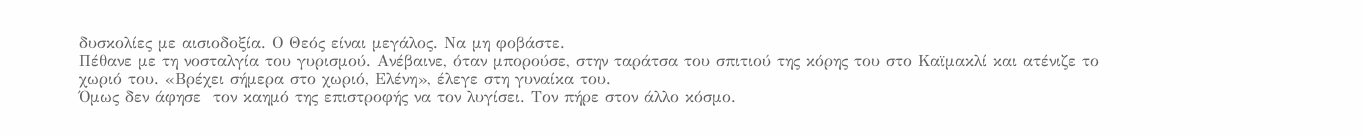δυσκολίες με αισιοδοξία. Ο Θεός είναι μεγάλος. Να μη φοβάστε.
Πέθανε με τη νοσταλγία του γυρισμού. Ανέβαινε, όταν μπορούσε, στην ταράτσα του σπιτιού της κόρης του στο Καϊμακλί και ατένιζε το χωριό του. «Βρέχει σήμερα στο χωριό, Ελένη», έλεγε στη γυναίκα του.
Όμως δεν άφησε  τον καημό της επιστροφής να τον λυγίσει. Τον πήρε στον άλλο κόσμο.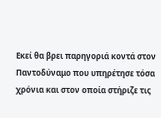Εκεί θα βρει παρηγοριά κοντά στον Παντοδύναμο που υπηρέτησε τόσα χρόνια και στον οποία στήριζε τις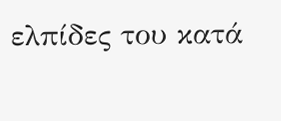ελπίδες του κατά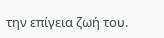την επίγεια ζωή του.